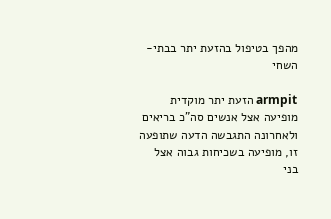מהפך בטיפול בהזעת יתר בבתי-השחי

armpit הזעת יתר מוקדית מופיעה אצל אנשים סה”כ בריאים ולאחרונה התגבשה הדעה שתופעה זו, מופיעה בשכיחות גבוה אצל בני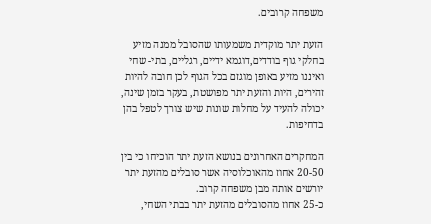משפחה קרובים.

הזעת יתר מוקדית משמעותו שהסובל ממנה מזיע בחלקי גוף בודדים,דוגמא ידיים, רגליים, בתי- שחי ואיננו מזיע באופן מוגזם בכל הגוף לכן חובה להיות זהירים, היות והזעת יתר מפושטת, בעקר בזמן שינה, יכולה להעיד על מחלות שונות שיש צורך לטפל בהן בדחיפות.

המחקרים האחרונים בנושא הזעת יתר הוכיחו כי בין 20-50 אחוז מהאוכלוסיה אשר סובלים מהזעת יתר יורשים אותה מבן משפחה קרוב.
כ-25 אחוז מהסובלים מהזעת יתר בבתי השחי,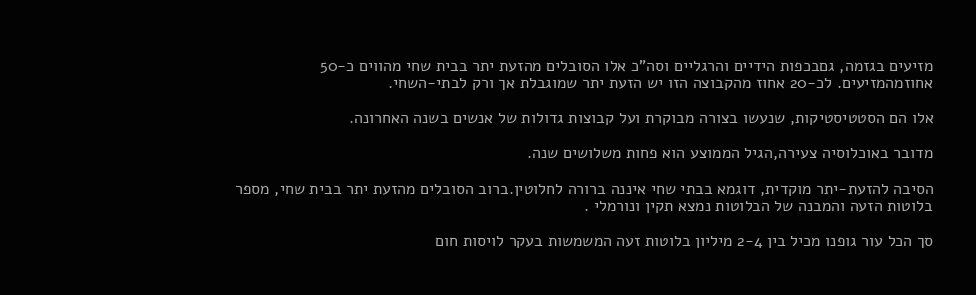מזיעים בגזמה, גםבכפות הידיים והרגליים וסה”כ אלו הסובלים מהזעת יתר בבית שחי מהווים כ-50 אחוזמהמזיעים. לכ-20 אחוז מהקבוצה הזו יש הזעת יתר שמוגבלת אך ורק לבתי-השחי.

אלו הם הסטטיסטיקות, שנעשו בצורה מבוקרת ועל קבוצות גדולות של אנשים בשנה האחרונה.

מדובר באוכלוסיה צעירה,הגיל הממוצע הוא פחות משלושים שנה.

הסיבה להזעת-יתר מוקדית, דוגמא בבתי שחי איננה ברורה לחלוטין.ברוב הסובלים מהזעת יתר בבית שחי, מספר בלוטות הזעה והמבנה של הבלוטות נמצא תקין ונורמלי .

סך הכל עור גופנו מכיל בין 2-4 מיליון בלוטות זעה המשמשות בעקר לויסות חום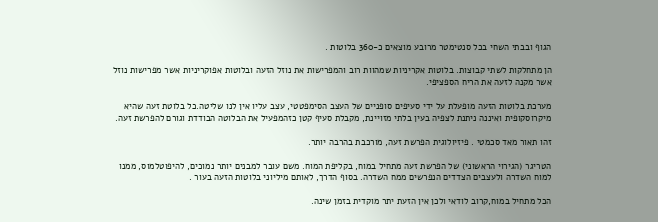הגוף ובבתי השחי בכל סנטימטר מרובע מוצאים כ-360 בלוטות .

הן מתחלקות לשתי קבוצות. בלוטות אקריניות שמהוות רוב והמפרישות את נוזל הזעה ובלוטות אפוקריניות אשר מפרישות נוזל אשר מקנה לזעה את הריח הספציפי.

מערכת בלוטות הזעה מופעלת על ידי סעיפים סופניים של העצב הסימפטטי, עצב עליו אין לנו שליטה.כל בלוטת זעה שהיא מיקרוסקופית ואיננה ניתנת לצפיה בעין בלתי מזויינת, מקבלת סעיף קטן כזהמפעיל את הבלוטה הבודדת וגורם להפרשת זעה.

זהו תאור מאד סכמטי . פיזיולוגית הפרשת זעה, מורכבת בהרבה יותר.

הטריגר (הגירוי הראשוני) של הפרשת זעה מתחיל במוח, בקליפת המוח. משם עובר למבנים יותר נמוכים, להיפוטלמוס, ממנו למוח השדרה ולעצבים הצדדים הנפרשים ממח השדרה. בסוף הדרך, לאותם מיליוני בלוטות הזעה בעור .

הכל מתחיל במוח,קרוב לודאי ולכן אין הזעת יתר מוקדית בזמן שינה.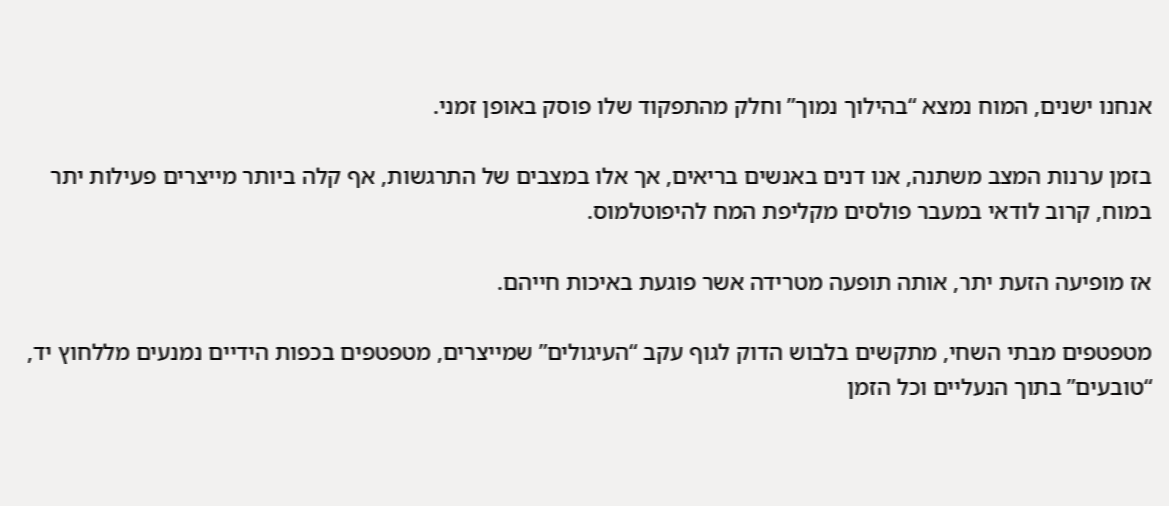אנחנו ישנים, המוח נמצא “בהילוך נמוך” וחלק מהתפקוד שלו פוסק באופן זמני.

בזמן ערנות המצב משתנה, אנו דנים באנשים בריאים, אך אלו במצבים של התרגשות, אף קלה ביותר מייצרים פעילות יתר במוח, קרוב לודאי במעבר פולסים מקליפת המח להיפוטלמוס.

אז מופיעה הזעת יתר, אותה תופעה מטרידה אשר פוגעת באיכות חייהם.

מטפטפים מבתי השחי, מתקשים בלבוש הדוק לגוף עקב “העיגולים” שמייצרים, מטפטפים בכפות הידיים נמנעים מללחוץ יד, “טובעים” בתוך הנעליים וכל הזמן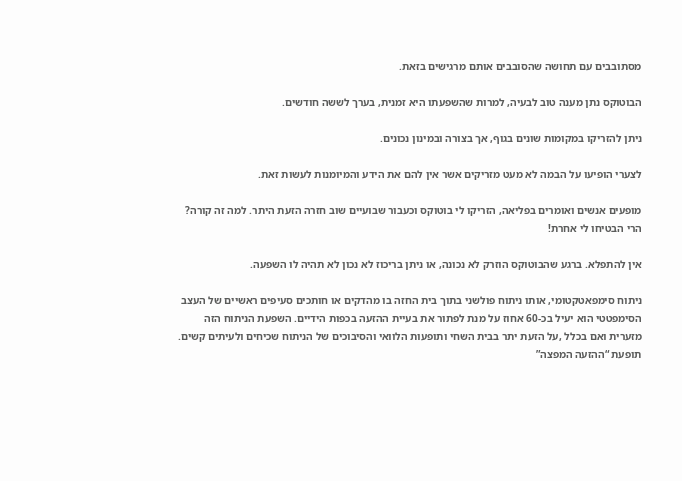מסתובבים עם תחושה שהסובבים אותם מרגישים בזאת.

הבוטוקס נתן מענה טוב לבעיה, למרות שהשפעתו היא זמנית, בערך לששה חודשים.

ניתן להזריקו במקומות שונים בגוף, אך בצורה ובמינון נכונים.

לצערי הופיעו על הבמה לא מעט מזריקים אשר אין להם את הידע והמיומנות לעשות זאת.

מופעים אנשים ואומרים בפליאה, הזריקו לי בוטוקס וכעבור שבועיים שוב חזרה הזעת היתר. למה זה קורה? הרי הבטיחו לי אחרת!

אין להתפלא. ברגע שהבוטוקס הוזרק לא נכונה, או ניתן בריכוז לא נכון לא תהיה לו השפעה.

ניתוח סימפאטקטומי, אותו ניתוח פולשני בתוך בית החזה בו מהדקים או חותכים סעיפים ראשיים של העצב הסימפטטי הוא יעיל בכ-60 אחוז על מנת לפתור את בעיית ההזעה בכפות הידיים. השפעת הניתוח הזה מזערית ואם בכלל ,על הזעת יתר בבית השחי ותופעות הלוואי והסיבוכים של הניתוח שכיחים ולעיתים קשים. תופעת “ההזעה המפצה”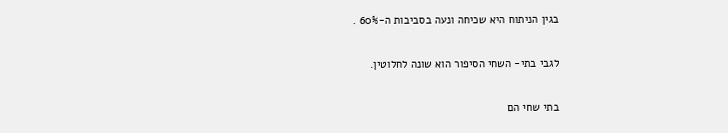בגין הניתוח היא שכיחה ונעה בסביבות ה-60% .

לגבי בתי- השחי הסיפור הוא שונה לחלוטין.

בתי שחי הם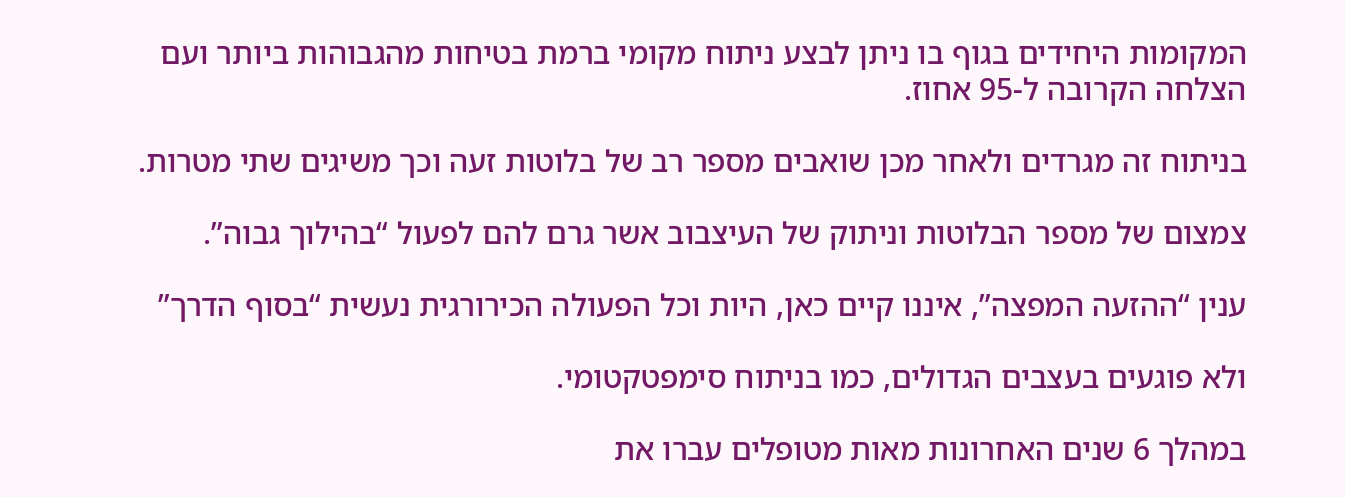המקומות היחידים בגוף בו ניתן לבצע ניתוח מקומי ברמת בטיחות מהגבוהות ביותר ועם הצלחה הקרובה ל-95 אחוז.

בניתוח זה מגרדים ולאחר מכן שואבים מספר רב של בלוטות זעה וכך משיגים שתי מטרות.

צמצום של מספר הבלוטות וניתוק של העיצבוב אשר גרם להם לפעול “בהילוך גבוה”.

ענין “ההזעה המפצה”, איננו קיים כאן, היות וכל הפעולה הכירורגית נעשית “בסוף הדרך”

ולא פוגעים בעצבים הגדולים, כמו בניתוח סימפטקטומי.

במהלך 6 שנים האחרונות מאות מטופלים עברו את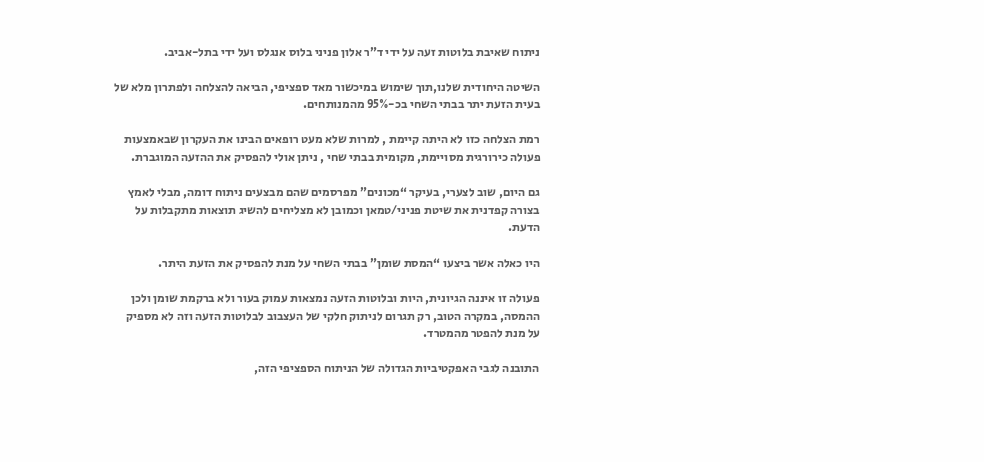ניתוח שאיבת בלוטות זעה על ידי ד”ר אלון פניני בלוס אנגלס ועל ידי בתל-אביב.

השיטה היחודית שלנו,תוך שימוש במיכשור מאד ספציפי, הביאה להצלחה ולפתרון מלא של בעית הזעת יתר בבתי השחי בכ-95% מהמנותחים.

רמת הצלחה כזו לא היתה קיימת , למרות שלא מעט רופאים הבינו את העקרון שבאמצעות פעולה כירורגית מסויימת, מקומית בבתי שחי , ניתן אולי להפסיק את ההזעה המוגברת.

גם היום, שוב לצערי, בעיקר “מכונים” מפרסמים שהם מבצעים ניתוח דומה, מבלי לאמץ בצורה קפדנית את שיטת פניני/טמאן וכמובן לא מצליחים להשיג תוצאות מתקבלות על הדעת.

היו כאלה אשר ביצעו “המסת שומן” בבתי השחי על מנת להפסיק את הזעת היתר.

פעולה זו איננה הגיונית, היות ובלוטות הזעה נמצאות עמוק בעור ולא ברקמת שומן ולכן ההמסה, במקרה הטוב, רק תגרום לניתוק חלקי של העצבוב לבלוטות הזעה וזה לא מספיק על מנת להפטר מהמטרד.

התובנה לגבי האפקטיביות הגדולה של הניתוח הספציפי הזה,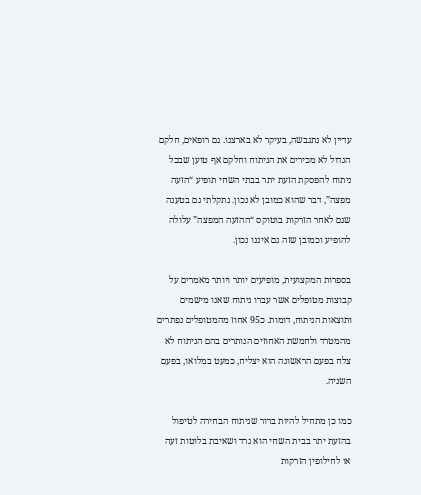עדיין לא נתגבשה, בעיקר לא בארצנו. גם רופאים, חלקם הגדול לא מכירים את הניתוח וחלקם אף טוען שבכל ניתוח להפסקת הזעת יתר בבתי השחי תופיע “הזעה מפצה”, דבר שהוא כמובן לא נכון. נתקלתי גם בטענה שגם לאחר הזרקות בוטוקס “ההזעה המפצה” עלולה להופיע וכמובן שזה גם איננו נכון.

בספרות המקצועית, מופיעים יותר ויותר מאמרים על קבוצות מטופלים אשר עברו ניתוח שאנו מישמים ותוצאות הניתוח, דומות. כ95 אחוז מהמטופלים נפתרים מהמטרד ולחמשת האחוזים הנותרים בהם הניתוח לא צלח בפעם הראשונה הוא יצליח, כמעט במלואו, בפעם השניה.

כמו כן מתחיל להיות ברור שניתוח הבחירה לטיפול בהזעת יתר בבית השחי הוא גרד ושאיבת בלוטות זעה או לחילופין הזרקות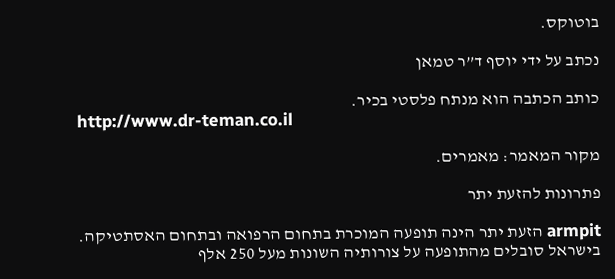בוטוקס.

נכתב על ידי יוסף ד”ר טמאן

כותב הכתבה הוא מנתח פלסטי בכיר.
http://www.dr-teman.co.il

מקור המאמר: מאמרים.

פתרונות להזעת יתר

armpit הזעת יתר הינה תופעה המוכרת בתחום הרפואה ובתחום האסתטיקה. בישראל סובלים מהתופעה על צורותיה השונות מעל 250 אלף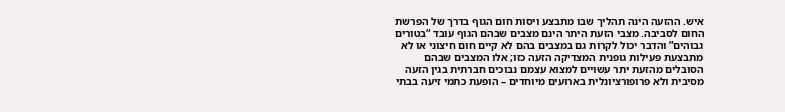איש. ההזעה הינה תהליך שבו מתבצע ויסות חום הגוף בדרך של הפרשת החום לסביבה. מצבי הזעת היתר הינם מצבים שבהם הגוף עובד “בטורים גבוהים” והדבר יכול לקרות גם במצבים בהם לא קיים חום חיצוני או לא מתבצעת פעילות גופנית המצדיקה הזעה כזו; אלו המצבים שבהם הסובלים מהזעת יתר עשויים למצוא עצמם נבוכים חברתית בגין הזעה מסיבית ולא פרופורציונלית בארועים מיוחדים – הופעת כתמי זיעה בבתי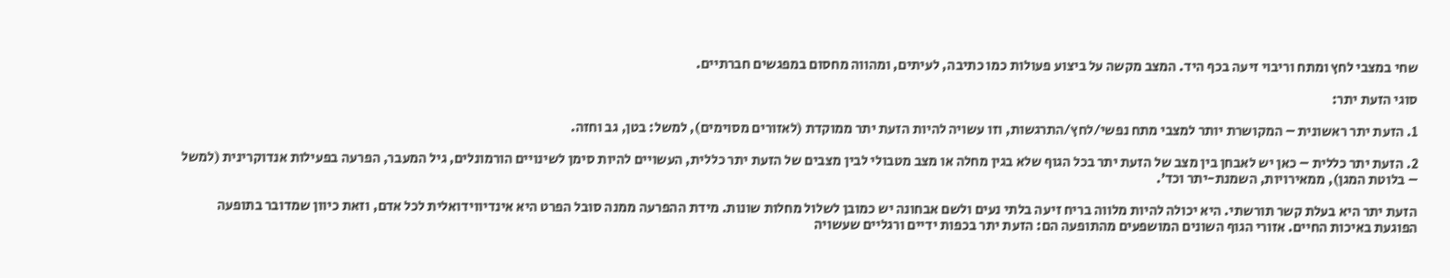שחי במצבי לחץ ומתח וריבוי זיעה בכף היד. המצב מקשה על ביצוע פעולות כמו כתיבה, לעיתים, ומהווה מחסום במפגשים חברתיים.

סוגי הזעת יתר:

1. הזעת יתר ראשונית – המקושרת יותר למצבי מתח נפשי/לחץ/התרגשות, וזו עשויה להיות הזעת יתר ממוקדת (לאזורים מסוימים), למשל: בטן, גב וחזה.

2. הזעת יתר כללית – כאן יש לאבחן בין מצב של הזעת יתר בכל הגוף שלא בגין מחלה או מצב מטבולי לבין מצבים של הזעת יתר כללית, העשויים להיות סימן לשינויים הורמונלים, גיל המעבר, הפרעה בפעילות אנדוקרינית (למשל – בלוטת המגן), ממאירויות, השמנת-יתר וכד’.

הזעת יתר היא בעלת קשר תורשתי. היא יכולה להיות מלווה בריח זיעה בלתי נעים ולשם אבחונה יש כמובן לשלול מחלות שונות. מידת ההפרעה ממנה סובל הפרט היא אינדיווידואלית לכל אדם, וזאת כיוון שמדובר בתופעה הפוגעת באיכות החיים. אזורי הגוף השונים המושפעים מהתופעה הם: הזעת יתר בכפות ידיים ורגליים שעשויה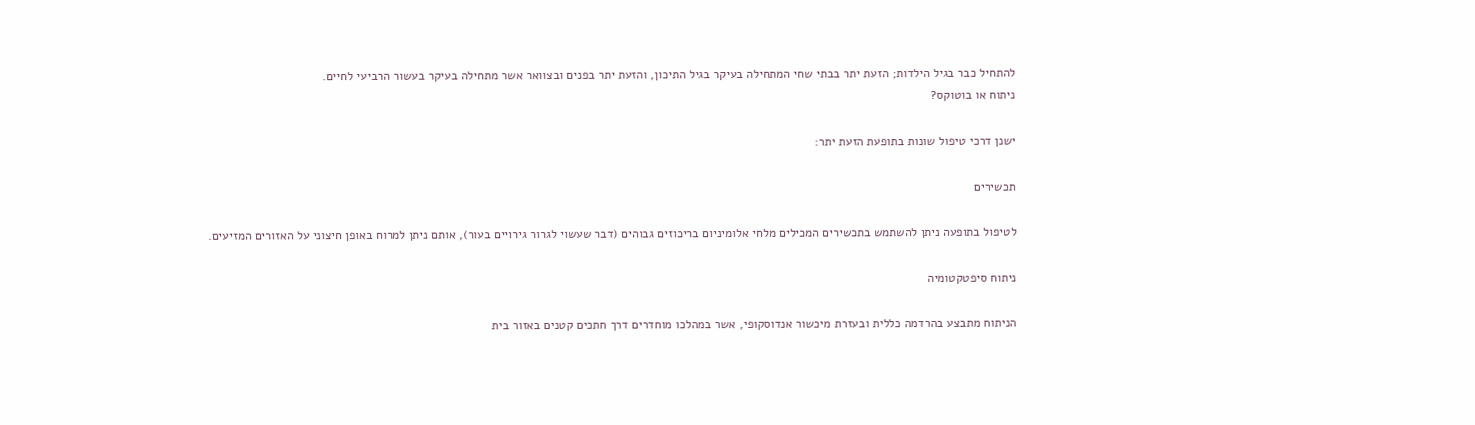להתחיל כבר בגיל הילדות; הזעת יתר בבתי שחי המתחילה בעיקר בגיל התיכון, והזעת יתר בפנים ובצוואר אשר מתחילה בעיקר בעשור הרביעי לחיים.
ניתוח או בוטוקס?

ישנן דרכי טיפול שונות בתופעת הזעת יתר:

תכשירים

לטיפול בתופעה ניתן להשתמש בתכשירים המכילים מלחי אלומיניום בריכוזים גבוהים (דבר שעשוי לגרור גירויים בעור), אותם ניתן למרוח באופן חיצוני על האזורים המזיעים.

ניתוח סיפטקטומיה

הניתוח מתבצע בהרדמה כללית ובעזרת מיכשור אנדוסקופי, אשר במהלכו מוחדרים דרך חתכים קטנים באזור בית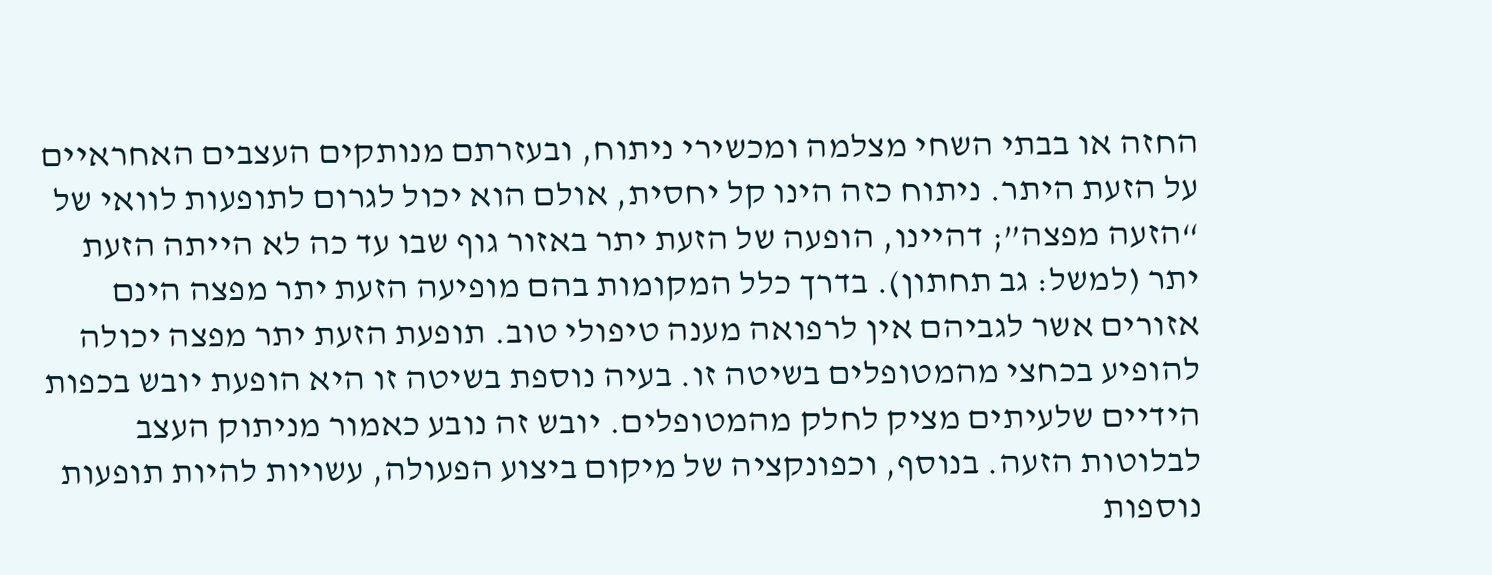החזה או בבתי השחי מצלמה ומכשירי ניתוח, ובעזרתם מנותקים העצבים האחראיים על הזעת היתר. ניתוח כזה הינו קל יחסית, אולם הוא יכול לגרום לתופעות לוואי של “הזעה מפצה”; דהיינו, הופעה של הזעת יתר באזור גוף שבו עד כה לא הייתה הזעת יתר (למשל: גב תחתון). בדרך כלל המקומות בהם מופיעה הזעת יתר מפצה הינם אזורים אשר לגביהם אין לרפואה מענה טיפולי טוב. תופעת הזעת יתר מפצה יכולה להופיע בכחצי מהמטופלים בשיטה זו. בעיה נוספת בשיטה זו היא הופעת יובש בכפות הידיים שלעיתים מציק לחלק מהמטופלים. יובש זה נובע כאמור מניתוק העצב לבלוטות הזעה. בנוסף, וכפונקציה של מיקום ביצוע הפעולה, עשויות להיות תופעות נוספות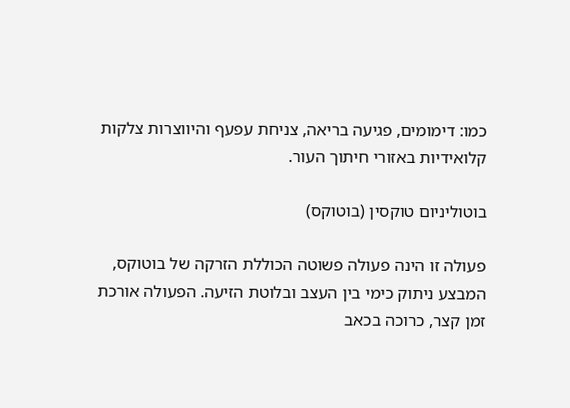כמו: דימומים, פגיעה בריאה, צניחת עפעף והיווצרות צלקות קלואידיות באזורי חיתוך העור.

בוטוליניום טוקסין (בוטוקס)

פעולה זו הינה פעולה פשוטה הכוללת הזרקה של בוטוקס, המבצע ניתוק כימי בין העצב ובלוטת הזיעה. הפעולה אורכת זמן קצר, כרוכה בכאב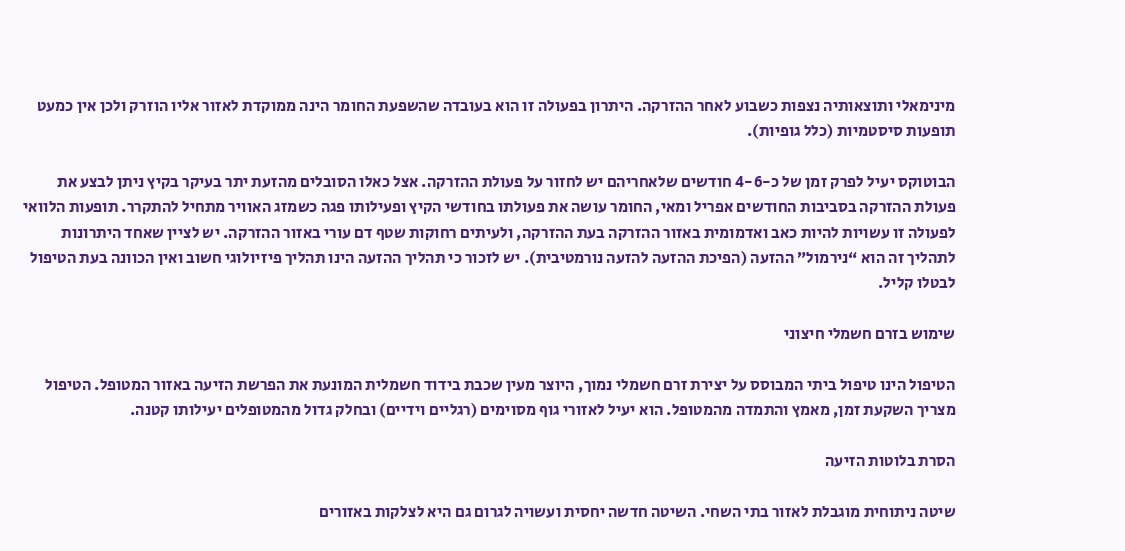מינימאלי ותוצאותיה נצפות כשבוע לאחר ההזרקה. היתרון בפעולה זו הוא בעובדה שהשפעת החומר הינה ממוקדת לאזור אליו הוזרק ולכן אין כמעט תופעות סיסטמיות (כלל גופיות).

הבוטוקס יעיל לפרק זמן של כ-4-6 חודשים שלאחריהם יש לחזור על פעולת ההזרקה. אצל כאלו הסובלים מהזעת יתר בעיקר בקיץ ניתן לבצע את פעולת ההזרקה בסביבות החודשים אפריל ומאי, החומר עושה את פעולתו בחודשי הקיץ ופעילותו פגה כשמזג האוויר מתחיל להתקרר. תופעות הלוואי לפעולה זו עשויות להיות כאב ואדמומית באזור ההזרקה בעת ההזרקה, ולעיתים רחוקות שטף דם עורי באזור ההזרקה. יש לציין שאחד היתרונות לתהליך זה הוא “נירמול” ההזעה (הפיכת ההזעה להזעה נורמטיבית). יש לזכור כי תהליך ההזעה הינו תהליך פיזיולוגי חשוב ואין הכוונה בעת הטיפול לבטלו קליל.

שימוש בזרם חשמלי חיצוני

הטיפול הינו טיפול ביתי המבוסס על יצירת זרם חשמלי נמוך, היוצר מעין שכבת בידוד חשמלית המונעת את הפרשת הזיעה באזור המטופל. הטיפול מצריך השקעת זמן, מאמץ והתמדה מהמטופל. הוא יעיל לאזורי גוף מסוימים (רגליים וידיים) ובחלק גדול מהמטופלים יעילותו קטנה.

הסרת בלוטות הזיעה

שיטה ניתוחית מוגבלת לאזור בתי השחי. השיטה חדשה יחסית ועשויה לגרום גם היא לצלקות באזורים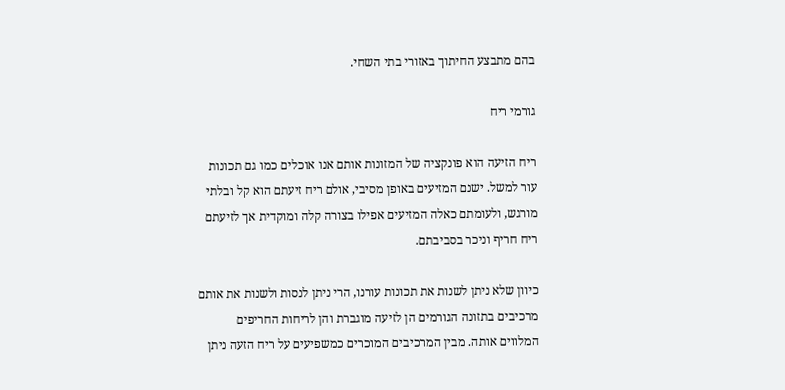בהם מתבצע החיתוך באזורי בתי השחי.

גורמי ריח

ריח הזיעה הוא פונקציה של המזונות אותם אנו אוכלים כמו גם תכונות עור למשל. ישנם המזיעים באופן מסיבי, אולם ריח זיעתם הוא קל ובלתי מורגש, ולעומתם כאלה המזיעים אפילו בצורה קלה ומוקדית אך לזיעתם ריח חריף וניכר בסביבתם.

כיוון שלא ניתן לשנות את תכונות עורנו, הרי ניתן לנסות ולשנות את אותם מרכיבים בתזונה הגורמים הן לזיעה מוגברת והן לריחות החריפים המלווים אותה. מבין המרכיבים המוכרים כמשפיעים על ריח הזעה ניתן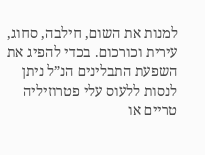למנות את השום, חילבה, סחוג, עירית וכורכום. בכדי להפיג את השפעת התבלינים הנ”ל ניתן לנסות ללעוס עלי פטרוזיליה טריים או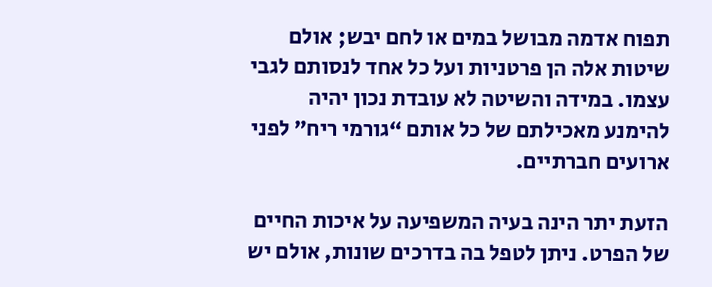תפוח אדמה מבושל במים או לחם יבש; אולם שיטות אלה הן פרטניות ועל כל אחד לנסותם לגבי עצמו. במידה והשיטה לא עובדת נכון יהיה להימנע מאכילתם של כל אותם “גורמי ריח” לפני ארועים חברתיים.

הזעת יתר הינה בעיה המשפיעה על איכות החיים של הפרט. ניתן לטפל בה בדרכים שונות, אולם יש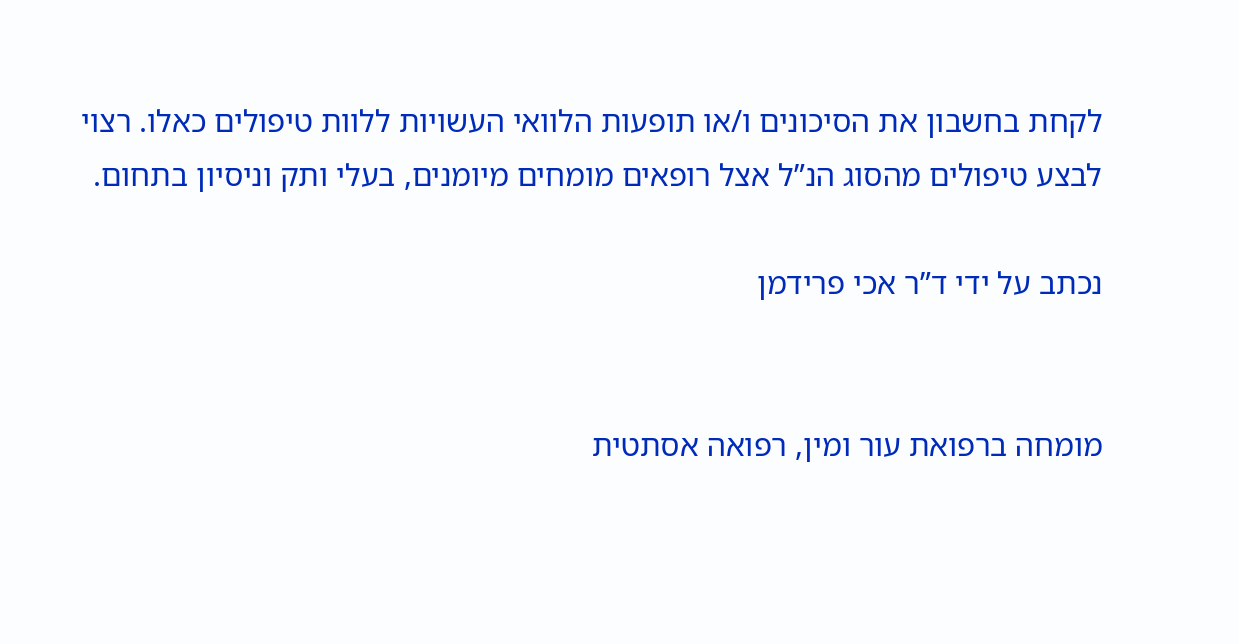לקחת בחשבון את הסיכונים ו/או תופעות הלוואי העשויות ללוות טיפולים כאלו. רצוי לבצע טיפולים מהסוג הנ”ל אצל רופאים מומחים מיומנים, בעלי ותק וניסיון בתחום.

נכתב על ידי ד”ר אכי פרידמן


מומחה ברפואת עור ומין, רפואה אסתטית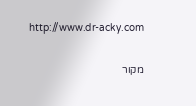http://www.dr-acky.com

מקור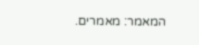המאמר: מאמרים.